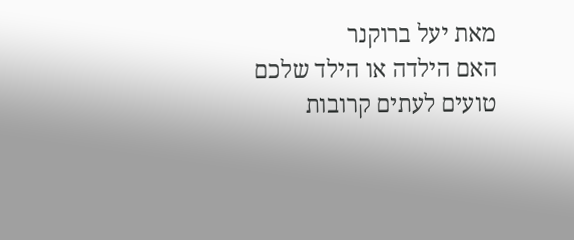מאת יעל ברוקנר
האם הילדה או הילד שלכם טועים לעתים קרובות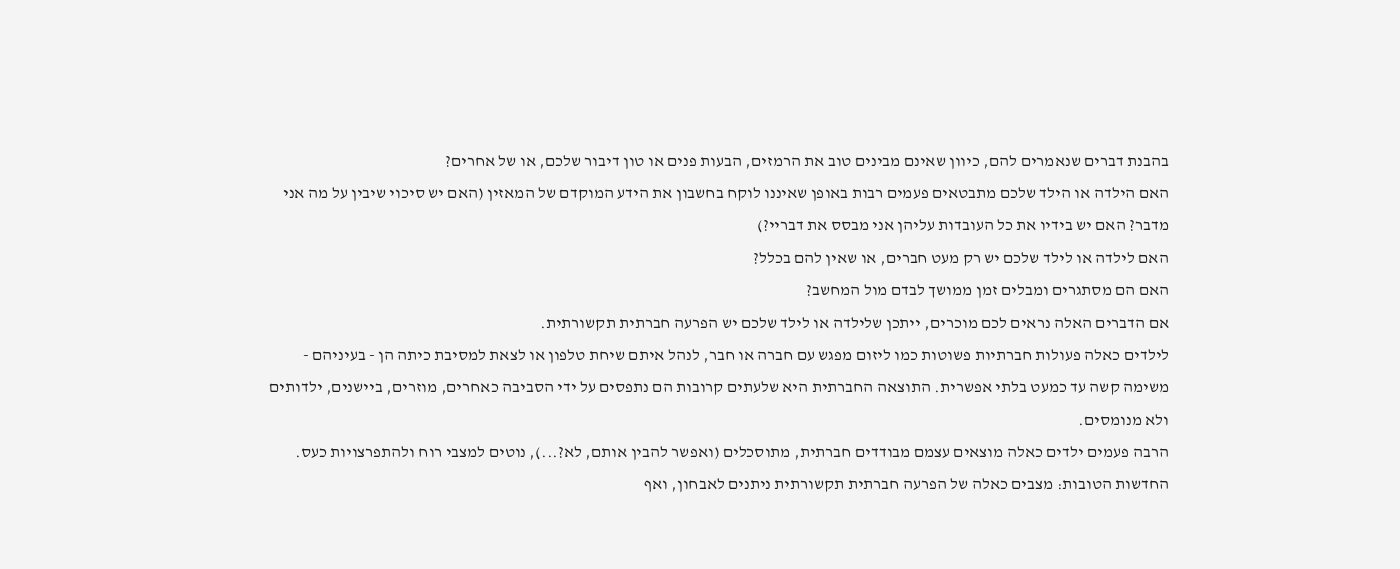בהבנת דברים שנאמרים להם, כיוון שאינם מבינים טוב את הרמזים, הבעות פנים או טון דיבור שלכם, או של אחרים?
האם הילדה או הילד שלכם מתבטאים פעמים רבות באופן שאיננו לוקח בחשבון את הידע המוקדם של המאזין (האם יש סיכוי שיבין על מה אני מדבר? האם יש בידיו את כל העובדות עליהן אני מבסס את דבריי?)
האם לילדה או לילד שלכם יש רק מעט חברים, או שאין להם בכלל?
האם הם מסתגרים ומבלים זמן ממושך לבדם מול המחשב?
אם הדברים האלה נראים לכם מוכרים, ייתכן שלילדה או לילד שלכם יש הפרעה חברתית תקשורתית.
לילדים כאלה פעולות חברתיות פשוטות כמו ליזום מפגש עם חברה או חבר, לנהל איתם שיחת טלפון או לצאת למסיבת כיתה הן - בעיניהם - משימה קשה עד כמעט בלתי אפשרית. התוצאה החברתית היא שלעתים קרובות הם נתפסים על ידי הסביבה כאחרים, מוזרים, ביישנים, ילדותים ולא מנומסים.
הרבה פעמים ילדים כאלה מוצאים עצמם מבודדים חברתית, מתוסכלים (ואפשר להבין אותם, לא?...), נוטים למצבי רוח ולהתפרצויות כעס.
החדשות הטובות: מצבים כאלה של הפרעה חברתית תקשורתית ניתנים לאבחון, ואף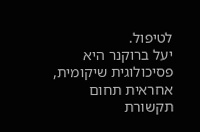לטיפול.
יעל ברוקנר היא פסיכולוגית שיקומית, אחראית תחום תקשורת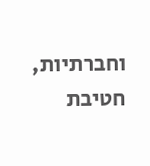וחברתיות, חטיבת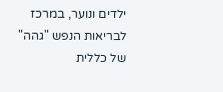ילדים ונוער, במרכז לבריאות הנפש "גהה" של כללית